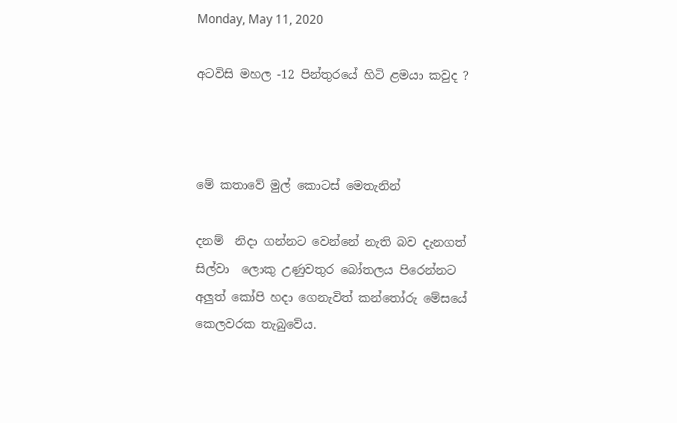Monday, May 11, 2020

අටවිසි මහල -12 පින්තුරයේ හිටි ළමයා කවුද ?



මේ කතාවේ මුල් කොටස් මෙතැනින්

දනම්  නිදා ගන්නට වෙන්නේ නැති බව දැනගත්  සිල්වා  ලොකු උණුවතුර බෝතලය පිරෙන්නට අලුත් කෝපි හදා ගෙනැවිත් කන්තෝරු මේසයේ කෙලවරක තැබුවේය.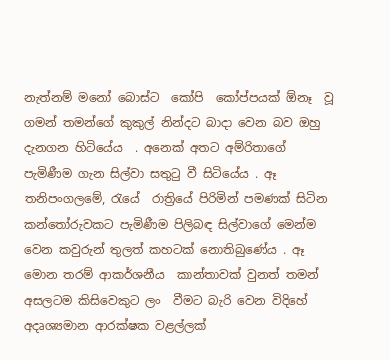නැත්නම් මනෝ බොස්ට  කෝපි  කෝප්පයක් ඕනෑ  වූ ගමන් තමන්ගේ කුකුල් නින්දට බාදා වෙන බව ඔහු දැනගන හිටියේය  . අනෙක් අතට අම්රිතාගේ පැමිණීම ගැන සිල්වා සතුටු වී සිටියේය . ඈ තනිපංගලමේ, රැයේ  රාත්‍රියේ පිරිමින් පමණක් සිටින කන්තෝරුවකට පැමිණීම පිලිබඳ සිල්වාගේ මෙන්ම වෙන කවුරුන් තුලත් කහටක් නොතිබුණේය . ඈ  මොන තරම් ආකර්ශනීය  කාන්තාවක් වුනත් තමන් අසලටම කිසිවෙකුට ලං  වීමට බැරි වෙන විදිහේ අදෘශ්‍යමාන ආරක්ෂක වළල්ලක්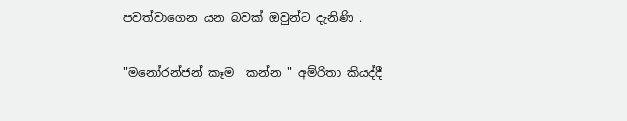පවත්වාගෙන යන බවක් ඔවුන්ට දැනිණි .

"මනෝරන්ජන් කෑම  කන්න " අම්රිතා කියද්දී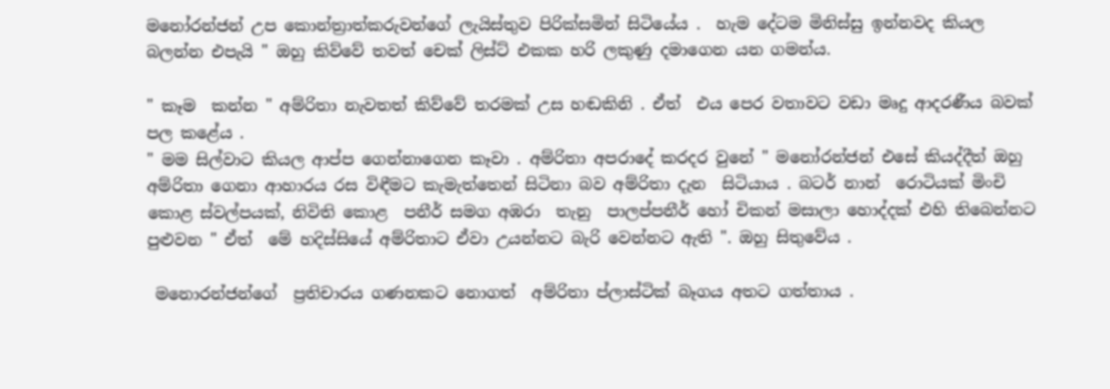මනෝරන්ජන් උප කොන්ත්‍රාත්කරුවන්ගේ ලැයිස්තුව පිරික්සමින් සිටියේය .  හැම දේටම මිනිස්සු ඉන්නවද කියල බලන්න එපැයි " ඔහු කිව්වේ තවත් චෙක් ලිස්ට් එකක හරි ලකුණු දමාගෙන යන ගමන්ය.

" කෑම  කන්න " අම්රිතා නැවතත් කිව්වේ තරමක් උස හඬකිනි . ඒත්  එය පෙර වතාවට වඩා මෘදු ආදරණීය බවක් පල කළේය .
" මම සිල්වාට කියල ආප්ප ගෙන්නාගෙන කෑවා . අම්රිතා අපරාදේ කරදර වුනේ " මනෝරන්ජන් එසේ කියද්දීත් ඔහු අම්රිතා ගෙනා ආහාරය රස විඳීමට කැමැත්තෙන් සිටිනා බව අම්රිතා දැන  සිටියාය . බටර් නාන්  රොටියක් මිංචි කොළ ස්වල්පයක්, නිවිති කොළ  පනීර් සමග අඹරා  තැනු  පාලප්පනීර් හෝ චිකන් මසාලා හොද්දක් එහි තිබෙන්නට පුළුවන " ඒත්  මේ හදිස්සියේ අම්රිතාට ඒවා උයන්නට බැරි වෙන්නට ඇති ". ඔහු සිතුවේය .

 මනොරන්ජන්ගේ  ප්‍රතිචාරය ගණනකට නොගත්  අම්රිතා ප්ලාස්ටික් බෑගය අතට ගත්තාය .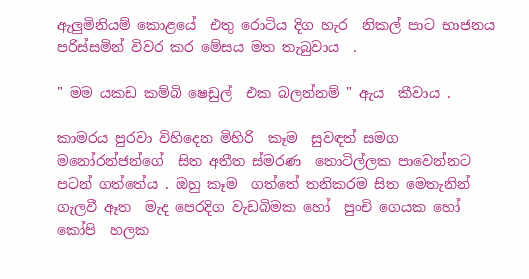ඇලුමිනියම් කොළයේ  එතු රොටිය දිග හැර  නිකල් පාට භාජනය පරිස්සමින් විවර කර මේසය මත තැබුවාය  .

" මම යකඩ කම්බි ෂෙඩුල්  එක බලන්නම් " ඇය  කීවාය .

කාමරය පුරවා විහිදෙන මිහිරි  කෑම  සුවඳත් සමග මනෝරන්ජන්ගේ  සිත අතීත ස්මරණ  තොටිල්ලක පාවෙන්නට පටන් ගත්තේය . ඔහු කෑම  ගත්තේ තනිකරම සිත මෙතැනින්  ගැලවී ඈත  මැද පෙරදිග වැඩබිමක හෝ  පුංචි ගෙයක හෝ කෝපි  හලක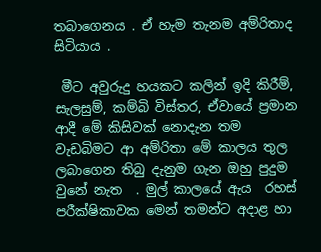තබාගෙනය . ඒ හැම තැනම අම්රිතාද සිටියාය .

 මීට අවුරුදු හයකට කලින් ඉදි කිරීම්, සැලසුම්, කම්බි විස්තර, ඒවායේ ප්‍රමාන  ආදී මේ කිසිවක් නොදැන තම වැඩබිමට ආ අම්රිතා මේ කාලය තුල ලබාගෙන තිබු දැනුම ගැන ඔහු පුදුම වුනේ නැත  . මුල් කාලයේ ඇය  රහස් පරීක්ෂිකාවක මෙන් තමන්ට අදාළ හා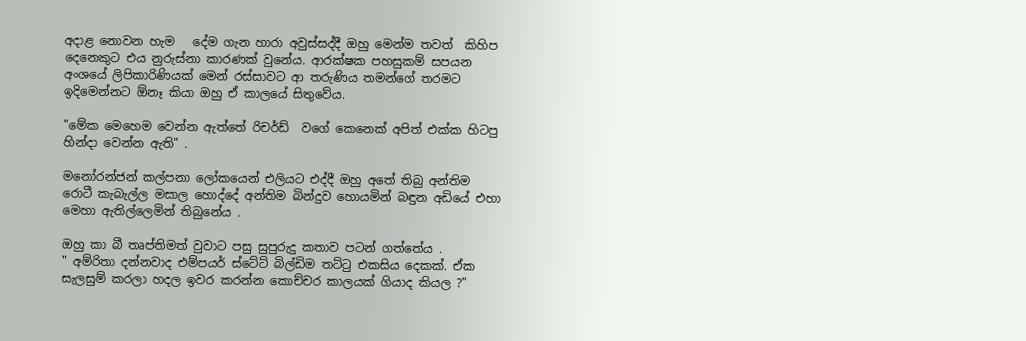අදාළ නොවන හැම   දේම ගැන හාරා අවුස්සද්දී ඔහු මෙන්ම තවත්  කිහිප දෙනෙකුට එය නුරුස්නා කාරණක් වුනේය. ආරක්ෂක පහසුකම් සපයන අංශයේ ලිපිකාරිණියක් මෙන් රස්සාවට ආ තරුණිය තමන්ගේ තරමට ඉදිමෙන්නට ඕනෑ කියා ඔහු ඒ කාලයේ සිතුවේය.

"මේක මෙහෙම වෙන්න ඇත්තේ රිචර්ඩ්  වගේ කෙනෙක් අපිත් එක්ක හිටපු හින්දා වෙන්න ඇති" .

මනෝරන්ජන් කල්පනා ලෝකයෙන් එලියට එද්දී ඔහු අතේ තිබු අන්තිම රොටී කැබැල්ල මසාල හොද්දේ අන්තිම බින්දුව හොයමින් බඳුන අඩියේ එහා මෙහා ඇතිල්ලෙමින් තිබුනේය .

ඔහු කා බී තෘප්තිමත් වුවාට පසු සුපුරුදු කතාව පටන් ගත්තේය .
" අම්රිතා දන්නවාද එම්පයර් ස්ටේට් බිල්ඩිම තට්ටු එකසිය දෙකක්. ඒක  සැලසුම් කරලා හදල ඉවර කරන්න කොච්චර කාලයක් ගියාද කියල ?"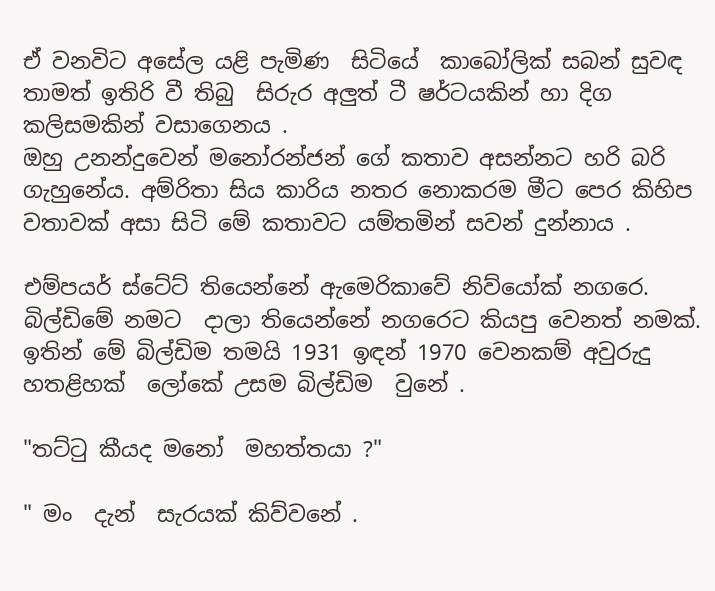ඒ වනවිට අසේල යළි පැමිණ  සිටියේ  කාබෝලික් සබන් සුවඳ තාමත් ඉතිරි වී තිබු  සිරුර අලුත් ටී ෂර්ටයකින් හා දිග කලිසමකින් වසාගෙනය .
ඔහු උනන්දුවෙන් මනෝරන්ජන් ගේ කතාව අසන්නට හරි බරි ගැහුනේය. අම්රිතා සිය කාරිය නතර නොකරම මීට පෙර කිහිප වතාවක් අසා සිටි මේ කතාවට යම්තමින් සවන් දුන්නාය .

එම්පයර් ස්ටේට් තියෙන්නේ ඇමෙරිකාවේ නිව්යෝක් නගරෙ. බිල්ඩිමේ නමට  දාලා තියෙන්නේ නගරෙට කියපු වෙනත් නමක්. ඉතින් මේ බිල්ඩිම තමයි 1931 ඉඳන් 1970 වෙනකම් අවුරුදු හතළිහක්  ලෝකේ උසම බිල්ඩිම  වුනේ .

"තට්ටු කීයද මනෝ  මහත්තයා ?"

" මං  දැන්  සැරයක් කිව්වනේ .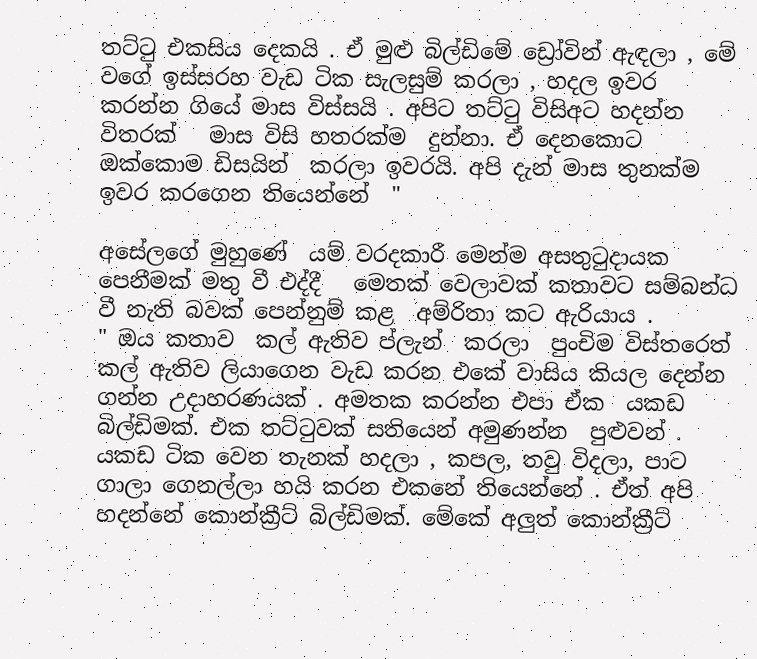තට්ටු එකසිය දෙකයි . ඒ මුළු බිල්ඩිමේ ඩ්‍රෝවින් ඇඳලා , මේ වගේ ඉස්සරහ වැඩ ටික සැලසුම් කරලා , හදල ඉවර කරන්න ගියේ මාස විස්සයි . අපිට තට්ටු විසිඅට හදන්න විතරක්   මාස විසි හතරක්ම  දුන්නා. ඒ දෙනකොට ඔක්කොම ඩිසයින්  කරලා ඉවරයි. අපි දැන් මාස තුනක්ම ඉවර කරගෙන තියෙන්නේ  "

අසේලගේ මුහුණේ  යම් වරදකාරී මෙන්ම අසතුටුදායක පෙනීමක් මතු වී එද්දී   මෙතක් වෙලාවක් කතාවට සම්බන්ධ වී නැති බවක් පෙන්නුම් කළ  අම්රිතා කට ඇරියාය .
" ඔය කතාව  කල් ඇතිව ප්ලැන්  කරලා  පුංචිම විස්තරෙත් කල් ඇතිව ලියාගෙන වැඩ කරන එකේ වාසිය කියල දෙන්න ගන්න උදාහරණයක් . අමතක කරන්න එපා ඒක  යකඩ බිල්ඩිමක්. එක තට්ටුවක් සතියෙන් අමුණන්න  පුළුවන් . යකඩ ටික වෙන තැනක් හදලා , කපල, තවු විදලා, පාට ගාලා ගෙනල්ලා හයි කරන එකනේ තියෙන්නේ . ඒත් අපි හදන්නේ කොන්ක්‍රීට් බිල්ඩිමක්. මේකේ අලුත් කොන්ක්‍රීට්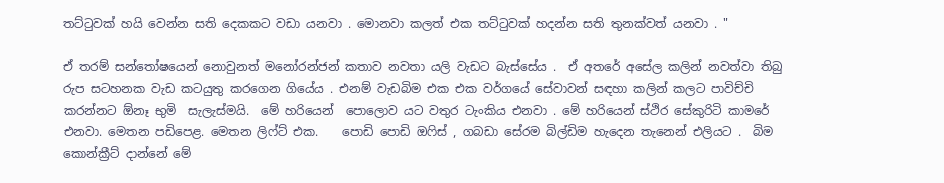තට්ටුවක් හයි වෙන්න සති දෙකකට වඩා යනවා . මොනවා කලත් එක තට්ටුවක් හදන්න සති තුනක්වත් යනවා . "

ඒ තරම් සන්තෝෂයෙන් නොවුනත් මනෝරන්ජන් කතාව නවතා යලි වැඩට බැස්සේය .  ඒ අතරේ අසේල කලින් නවත්වා තිබු රුප සටහනක වැඩ කටයුතු කරගෙන ගියේය . එනම් වැඩබිම එක එක වර්ගයේ සේවාවන් සඳහා කලින් කලට පාවිච්චි  කරන්නට ඕනෑ භුමි  සැලැස්මයි.  මේ හරියෙන්  පොලොව යට වතුර ටැංකිය එනවා . මේ හරියෙන් ස්ථිර සේකුරිටි කාමරේ එනවා. මෙතන පඩිපෙළ. මෙතන ලිෆ්ට් එක.    පොඩි පොඩි ඔෆිස් , ගබඩා සේරම බිල්ඩිම හැදෙන තැනෙන් එලියට .  බිම කොන්ක්‍රීට් දාන්නේ මේ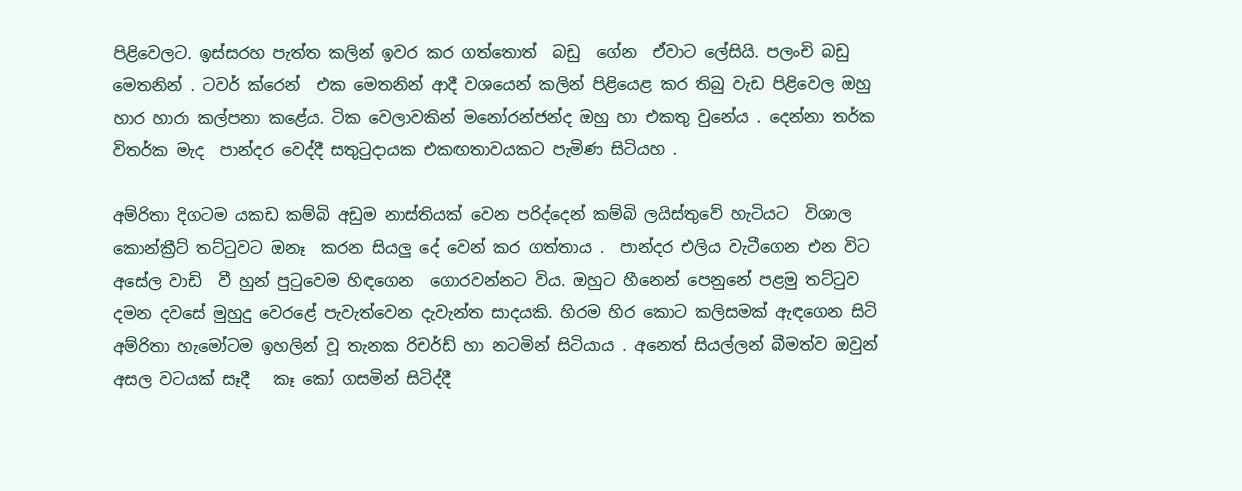පිළිවෙලට. ඉස්සරහ පැත්ත කලින් ඉවර කර ගත්තොත්  බඩු  ගේන  ඒවාට ලේසියි. පලංචි බඩු  මෙතනින් . ටවර් ක්රෙන්  එක මෙතනින් ආදී වශයෙන් කලින් පිළියෙළ කර තිබු වැඩ පිළිවෙල ඔහු හාර හාරා කල්පනා කළේය. ටික වෙලාවකින් මනෝරන්ජන්ද ඔහු හා එකතු වුනේය . දෙන්නා තර්ක විතර්ක මැද  පාන්දර වෙද්දී සතුටුදායක එකඟතාවයකට පැමිණ සිටියහ .

අම්රිතා දිගටම යකඩ කම්බි අඩුම නාස්තියක් වෙන පරිද්දෙන් කම්බි ලයිස්තුවේ හැටියට  විශාල කොන්ක්‍රීට් තට්ටුවට ඔනෑ  කරන සියලු දේ වෙන් කර ගත්තාය .  පාන්දර එලිය වැටීගෙන එන විට අසේල වාඩි  වී හුන් පුටුවෙම හිඳගෙන  ගොරවන්නට විය. ඔහුට හීනෙන් පෙනුනේ පළමු තට්ටුව දමන දවසේ මුහුදු වෙරළේ පැවැත්වෙන දැවැන්ත සාදයකි. හිරම හිර කොට කලිසමක් ඇඳගෙන සිටි අම්රිතා හැමෝටම ඉහලින් වූ තැනක රිචර්ඩ් හා නටමින් සිටියාය . අනෙත් සියල්ලන් බීමත්ව ඔවුන්  අසල වටයක් සෑදී   කෑ කෝ ගසමින් සිටිද්දී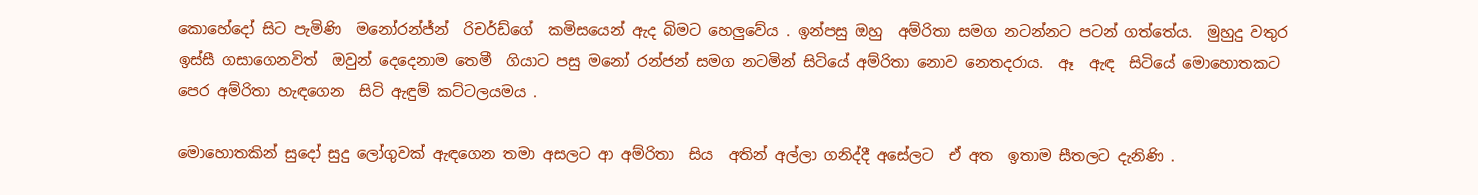කොහේදෝ සිට පැමිණි  මනෝරන්ජ්න්  රිචර්ඩ්ගේ  කමිසයෙන් ඇද බිමට හෙලුවේය . ඉන්පසු ඔහු  අම්රිතා සමග නටන්නට පටන් ගත්තේය.  මුහුදු වතුර ඉස්සී ගසාගෙනවිත්  ඔවුන් දෙදෙනාම තෙමී  ගියාට පසු මනෝ රන්ජන් සමග නටමින් සිටියේ අම්රිතා නොව නෙතදරාය.  ඈ  ඇඳ  සිටියේ මොහොතකට පෙර අම්රිතා හැඳගෙන  සිටි ඇඳුම් කට්ටලයමය .

මොහොතකින් සුදෝ සුදු ලෝගුවක් ඇඳගෙන තමා අසලට ආ අම්රිතා  සිය  අතින් අල්ලා ගනිද්දී අසේලට  ඒ අත  ඉතාම සීතලට දැනිණි .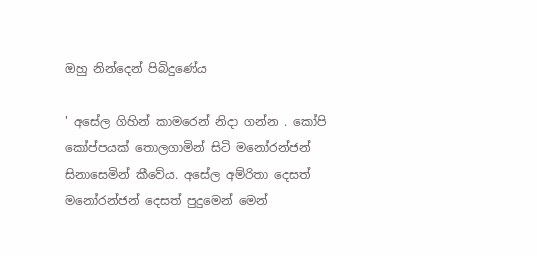ඔහු නින්දෙන් පිබිදුණේය

' අසේල ගිහින් කාමරෙන් නිදා ගන්න . කෝපි කෝප්පයක් තොලගාමින් සිටි මනෝරන්ජන් සිනාසෙමින් කීවේය. අසේල අම්රිතා දෙසත් මනෝරන්ජන් දෙසත් පුදුමෙන් මෙන්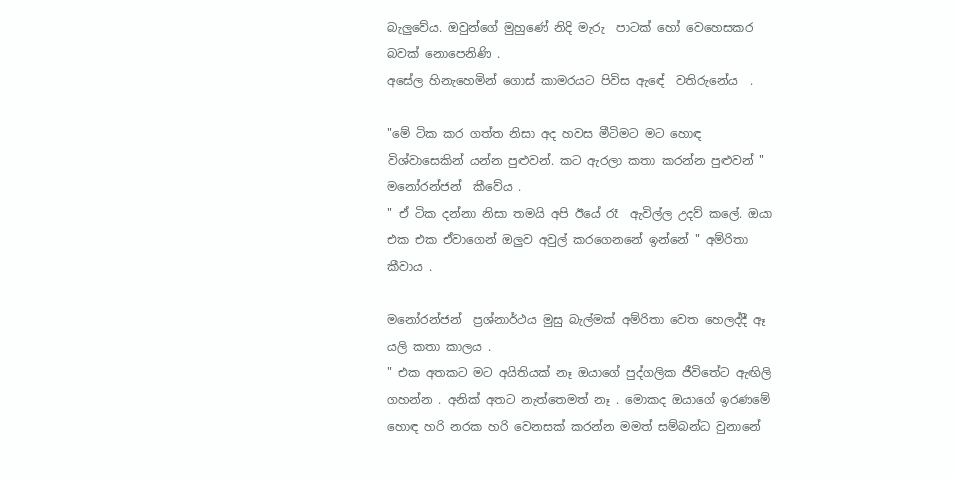බැලුවේය. ඔවුන්ගේ මුහුණේ නිදි මැරු  පාටක් හෝ වෙහෙසකර බවක් නොපෙනිණි .
අසේල හිනැහෙමින් ගොස් කාමරයට පිවිස ඇඳේ  වතිරුනේය  .

"මේ ටික කර ගත්ත නිසා අද හවස මීටිමට මට හොඳ විශ්වාසෙකින් යන්න පුළුවන්. කට ඇරලා කතා කරන්න පුළුවන් " මනෝරන්ජන්  කීවේය .
" ඒ ටික දන්නා නිසා තමයි අපි ඊයේ රෑ  ඇවිල්ල උදව් කලේ. ඔයා එක එක ඒවාගෙන් ඔලුව අවුල් කරගෙනනේ ඉන්නේ " අම්රිතා කීවාය .

මනෝරන්ජන්  ප්‍රශ්නාර්ථය මුසු බැල්මක් අම්රිතා වෙත හෙලද්දී ඈ  යලි කතා කාලය .
" එක අතකට මට අයිතියක් නෑ ඔයාගේ පුද්ගලික ජීවිතේට ඇඟිලි ගහන්න . අනික් අතට නැත්තෙමත් නෑ . මොකද ඔයාගේ ඉරණමේ හොඳ හරි නරක හරි වෙනසක් කරන්න මමත් සම්බන්ධ වුනානේ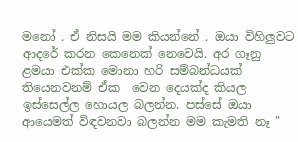මනෝ . ඒ නිසයි මම කියන්නේ . ඔයා විහිලුවට ආදරේ කරන කෙනෙක් නෙවෙයි. අර ගෑනු ළමයා එක්ක මොනා හරි සම්බන්ධයක් තියෙනවනම් ඒක  වෙන දෙයක්ද කියල ඉස්සෙල්ල හොයල බලන්න. පස්සේ ඔයා ආයෙමත් විඳවනවා බලන්න මම කැමති නෑ "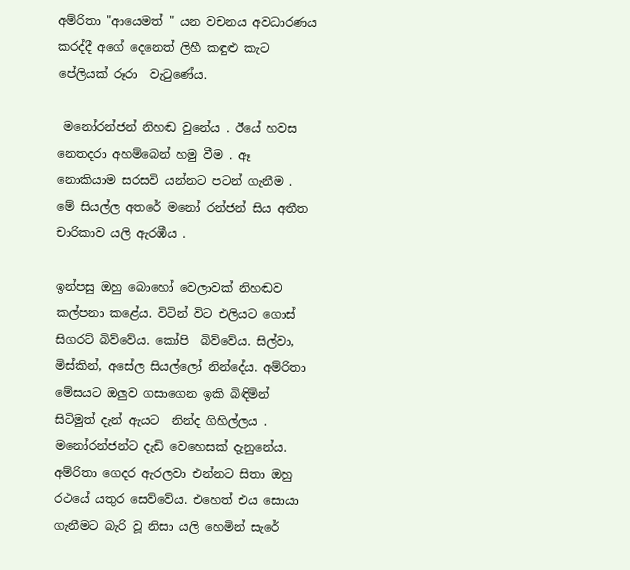අම්රිතා "ආයෙමත් " යන වචනය අවධාරණය කරද්දී අගේ දෙනෙත් ලිහී කඳුළු කැට පේලියක් රූරා  වැටුණේය.

 මනෝරන්ජන් නිහඬ වුනේය . ඊයේ හවස නෙතදරා අහම්බෙන් හමු වීම . ඈ  නොකියාම සරසවි යන්නට පටන් ගැනීම . මේ සියල්ල අතරේ මනෝ රන්ජන් සිය අතීත චාරිකාව යලි ඇරඹීය .

ඉන්පසු ඔහු බොහෝ වෙලාවක් නිහඬව කල්පනා කළේය. විටින් විට එලියට ගොස් සිගරට් බිව්වේය. කෝපි  බිව්වේය. සිල්වා, මිස්කින්, අසේල සියල්ලෝ නින්දේය. අම්රිතා මේසයට ඔලුව ගසාගෙන ඉකි බිඳිමින් සිටිමුත් දැන් ඇයට  නින්ද ගිහිල්ලය .  මනෝරන්ජන්ට දැඩි වෙහෙසක් දැනුනේය. අම්රිතා ගෙදර ඇරලවා එන්නට සිතා ඔහු රථයේ යතුර සෙව්වේය. එහෙත් එය සොයා ගැනීමට බැරි වූ නිසා යලි හෙමින් සැරේ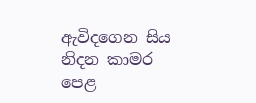ඇවිදගෙන සිය නිදන කාමර පෙළ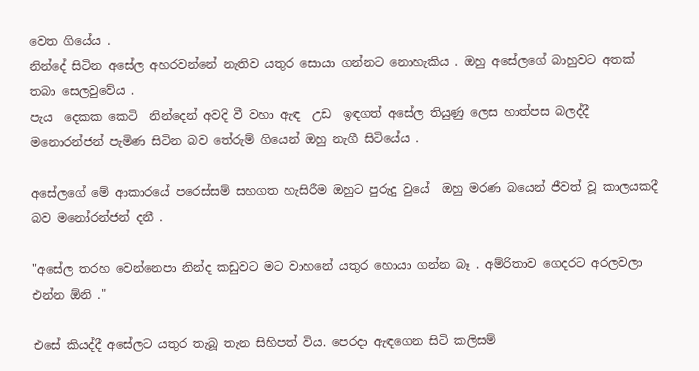වෙත ගියේය .
නින්දේ සිටින අසේල අහරවන්නේ නැතිව යතුර සොයා ගන්නට නොහැකිය . ඔහු අසේලගේ බාහුවට අතක් තබා සෙලවුවේය .
පැය  දෙකක කෙටි  නින්දෙන් අවදි වී වහා ඇඳ  උඩ  ඉඳගත් අසේල තියුණු ලෙස හාත්පස බලද්දී  මනොරන්ජන් පැමිණ සිටින බව තේරුම් ගියෙන් ඔහු නැගී සිටියේය .

අසේලගේ මේ ආකාරයේ පරෙස්සම් සහගත හැසිරීම ඔහුට පුරුදු වුයේ  ඔහු මරණ බයෙන් ජීවත් වූ කාලයකදී  බව මනෝරන්ජන් දනී .

"අසේල තරහ වෙන්නෙපා නින්ද කඩුවට මට වාහනේ යතුර හොයා ගන්න බෑ . අම්රිතාව ගෙදරට අරලවලා එන්න ඕනි ."

එසේ කියද්දී අසේලට යතුර තැබූ තැන සිහිපත් විය. පෙරදා ඇඳගෙන සිටි කලිසම්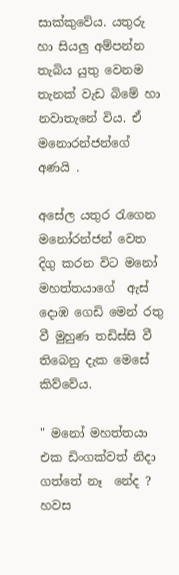සාක්කුවේය. යතුරු හා සියලු අම්පන්න තැබිය යුතු වෙනම තැනක් වැඩ බිමේ හා නවාතැනේ විය. ඒ මනොරන්ජන්ගේ අණයි .

අසේල යතුර රැගෙන මනෝරන්ජන් වෙත දිගු කරන විට මනෝ මහත්තයාගේ  ඇස්  දොඹ ගෙඩි මෙන් රතු වී මුහුණ තඩිස්සි වී තිබෙනු දැක මෙසේ කිව්වේය.

" මනෝ මහත්තයා එක ඩිංගක්වත් නිදා ගත්තේ නෑ  නේද ? හවස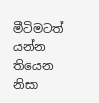මීටිමටත් යන්න තියෙන නිසා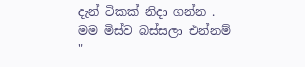දැන් ටිකක් නිදා ගන්න . මම මිස්ව බස්සලා එන්නම් "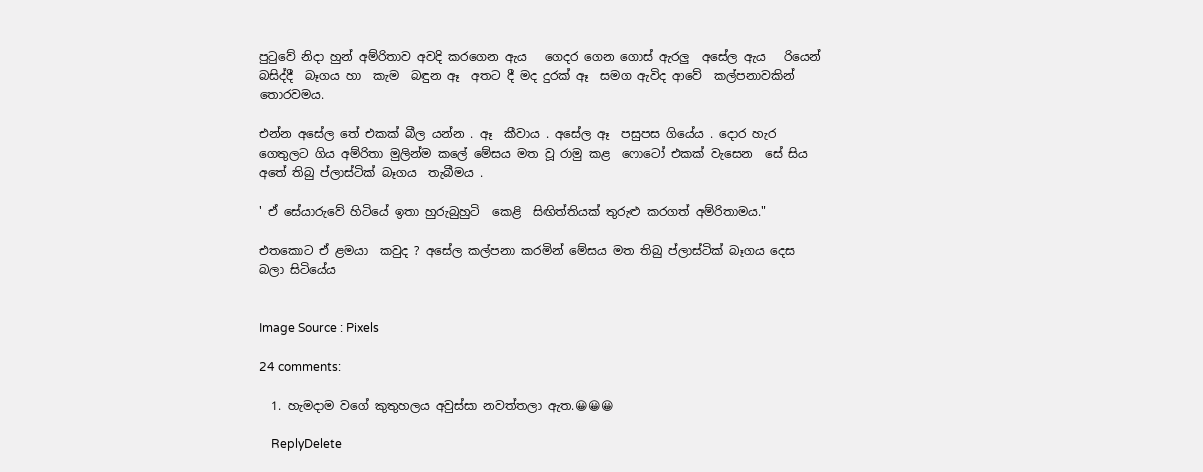පුටුවේ නිදා හුන් අම්රිතාව අවදි කරගෙන ඇය   ගෙදර ගෙන ගොස් ඇරලු  අසේල ඇය   රියෙන් බසිද්දී  බෑගය හා  කැම  බඳුන ඈ  අතට දී මද දුරක් ඈ  සමග ඇවිද ආවේ  කල්පනාවකින් තොරවමය.

එන්න අසේල තේ එකක් බීල යන්න . ඈ  කීවාය . අසේල ඈ  පසුපස ගියේය . දොර හැර ගෙතුලට ගිය අම්රිතා මුලින්ම කලේ මේසය මත වූ රාමු කළ  ෆොටෝ එකක් වැසෙන  සේ සිය අතේ තිබු ප්ලාස්ටික් බෑගය  තැබීමය .

' ඒ සේයාරුවේ හිටියේ ඉතා හුරුබුහුටි  කෙළි  සිඟිත්තියක් තුරුළු කරගත් අම්රිතාමය."

එතකොට ඒ ළමයා  කවුද ? අසේල කල්පනා කරමින් මේසය මත තිබු ප්ලාස්ටික් බෑගය දෙස බලා සිටියේය


Image Source : Pixels

24 comments:

  1. හැමදාම වගේ කුතුහලය අවුස්සා නවත්තලා ඇත.😀😀😀

    ReplyDelete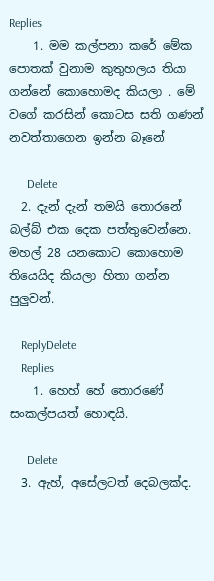Replies
    1. මම කල්පනා කරේ මේක පොතක් වුනාම කුතුහලය තියා ගන්නේ කොහොමද කියලා . මේ වගේ කරසින් කොටස සති ගණන් නවත්තාගෙන ඉන්න බෑනේ

      Delete
  2. දැන් දැන් තමයි තොරනේ බල්බ් එක දෙක පත්තුවෙන්නෙ. මහල් 28 යනකොට කොහොම තියෙයිද කියලා හිතා ගන්න පුලුවන්.

    ReplyDelete
    Replies
    1. හෙහ් හේ තොරණේ සංකල්පයත් හොඳයි.

      Delete
  3. ඇහ්, අසේලටත් දෙබලක්ද.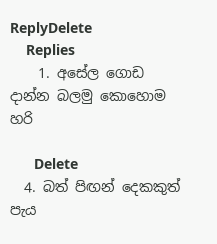ReplyDelete
    Replies
    1. අසේල ගොඩ දාන්න බලමු කොහොම හරි

      Delete
  4. බත් පිඟන් දෙකකුත් පැය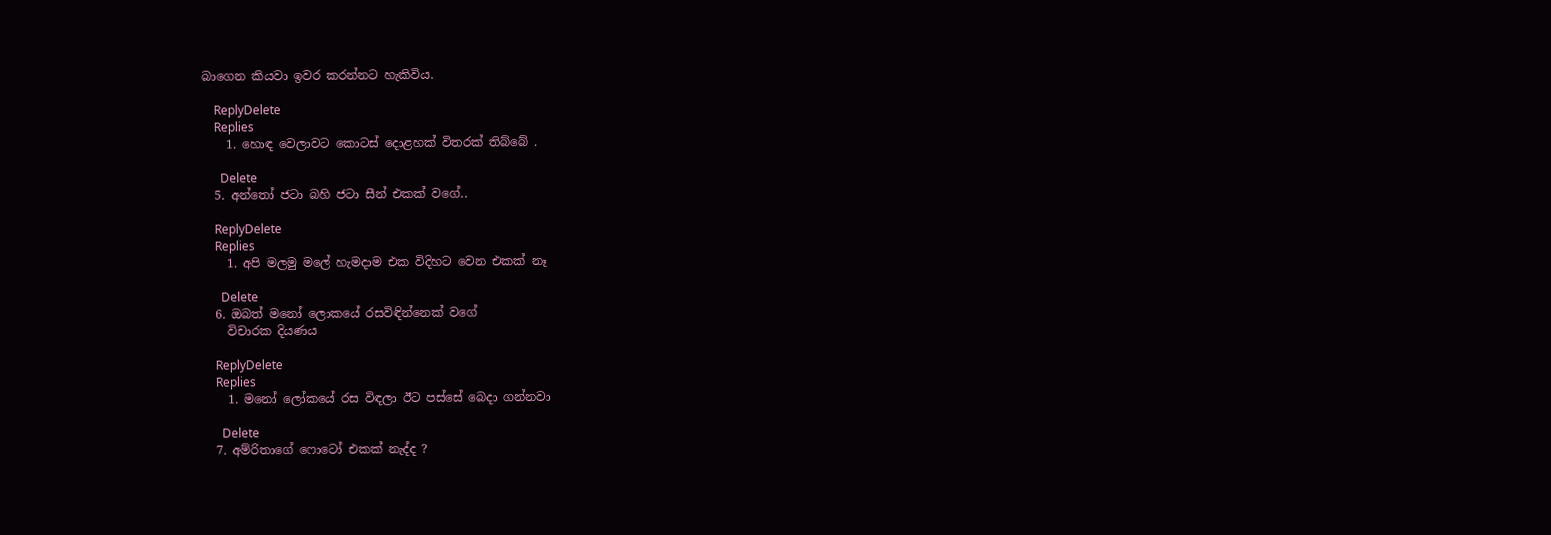බාගෙන කියවා ඉවර කරන්නට හැකිවිය.

    ReplyDelete
    Replies
    1. හොඳ වෙලාවට කොටස් දොළහක් විතරක් තිබ්බේ .

      Delete
  5. අන්තෝ ජටා බහි ජටා සීන් එකක් වගේ..

    ReplyDelete
    Replies
    1. අපි මලමු මලේ හැමදාම එක විදිහට වෙන එකක් නෑ

      Delete
  6. ඔබත් මනෝ ලොකයේ රසවිඳින්නෙක් වගේ
    විචාරක දියණය

    ReplyDelete
    Replies
    1. මනෝ ලෝකයේ රස විඳලා ඊට පස්සේ බෙදා ගන්නවා

      Delete
  7. අම්රිතාගේ ෆොටෝ එකක් නැද්ද ?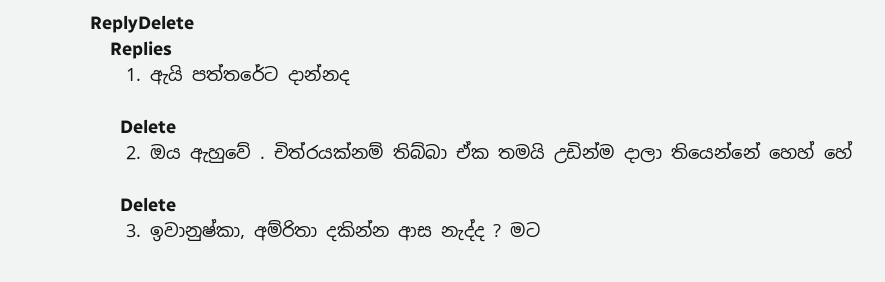ReplyDelete
    Replies
    1. ඇයි පත්තරේට දාන්නද

      Delete
    2. ඔය ඇහුවේ . චිත්රයක්නම් තිබ්බා ඒක තමයි උඩින්ම දාලා තියෙන්නේ හෙහ් හේ

      Delete
    3. ඉවානුෂ්කා, අම්රිතා දකින්න ආස නැද්ද ? මට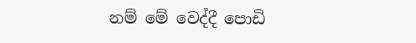නම් මේ වෙද්දී පොඩි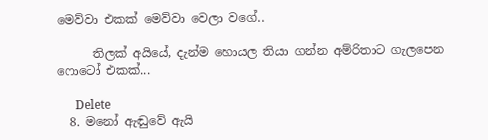මෙව්වා එකක් මෙව්වා වෙලා වගේ..

      තිලක් අයියේ, දැන්ම හොයල තියා ගන්න අම්රිතාට ගැලපෙන ෆොටෝ එකක්...

      Delete
  8. මනෝ ඇඬුවේ ඇයි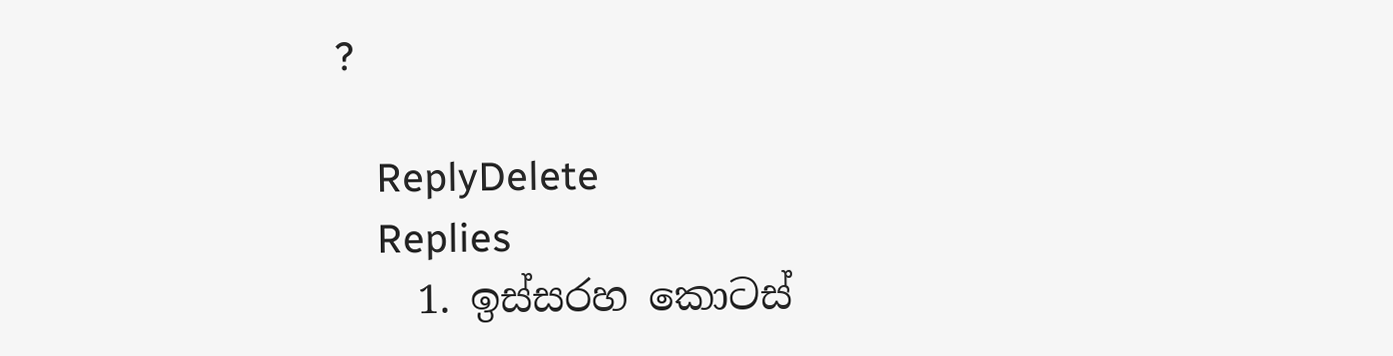?

    ReplyDelete
    Replies
    1. ඉස්සරහ කොටස්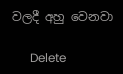වලදී අහු වෙනවා

      Delete